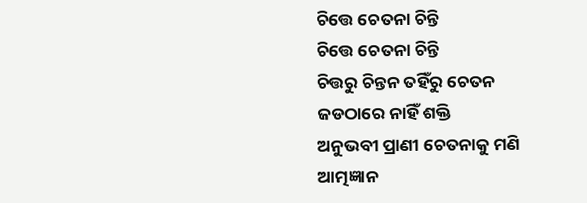ଚିତ୍ତେ ଚେତନା ଚିନ୍ତି
ଚିତ୍ତେ ଚେତନା ଚିନ୍ତି
ଚିତ୍ତରୁ ଚିନ୍ତନ ତହିଁରୁ ଚେତନ
ଜଡଠାରେ ନାହିଁ ଶକ୍ତି
ଅନୁଭବୀ ପ୍ରାଣୀ ଚେତନାକୁ ମଣି
ଆତ୍ମଜ୍ଞାନ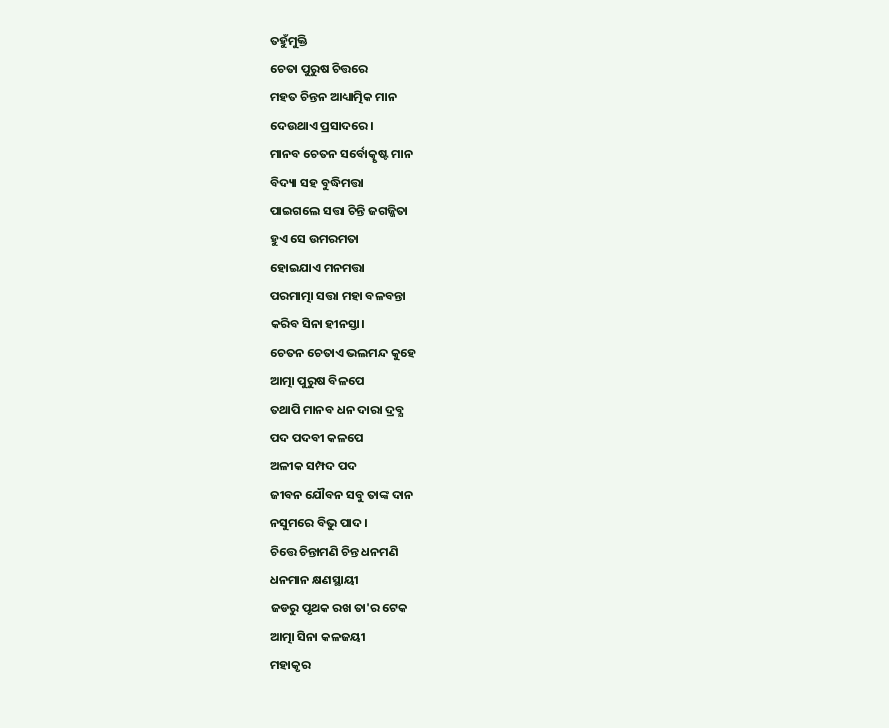ତହୁଁମୁକ୍ତି
ଚେତା ପୁରୁଷ ଚିତ୍ତରେ
ମହତ ଚିନ୍ତନ ଆଧ୍ୟାତ୍ମିକ ମାନ
ଦେଉଥାଏ ପ୍ରସାଦରେ।
ମାନବ ଚେତନ ସର୍ବୋତ୍କୃଷ୍ଟ ମାନ
ବିଦ୍ୟା ସହ ବୁଦ୍ଧିମତ୍ତା
ପାଇଗଲେ ସତ୍ତା ଚିନ୍ତି ଜଗଜ୍ଜିତା
ହୁଏ ସେ ଉମରମତା
ହୋଇଯାଏ ମନମତ୍ତା
ପରମାତ୍ମା ସତ୍ତା ମହା ବଳବନ୍ତା
କରିବ ସିନା ହୀନସ୍ତା।
ଚେତନ ଚେତାଏ ଭଲମନ୍ଦ କୁହେ
ଆତ୍ମା ପୁରୁଷ ବିଳପେ
ତଥାପି ମାନବ ଧନ ଦାରା ଦ୍ରବ୍ଯ
ପଦ ପଦବୀ କଳପେ
ଅଳୀକ ସମ୍ପଦ ପଦ
ଜୀବନ ଯୌବନ ସବୁ ତାଙ୍କ ଦାନ
ନସୁମରେ ବିଭୁ ପାଦ।
ଚିତ୍ତେ ଚିନ୍ତାମଣି ଚିନ୍ତ ଧନମଣି
ଧନମାନ କ୍ଷଣସ୍ଥାୟୀ
ଜଡରୁ ପୃଥକ ରଖ ତା'ର ଟେକ
ଆତ୍ମା ସିନା କଳଜୟୀ
ମହାକୃର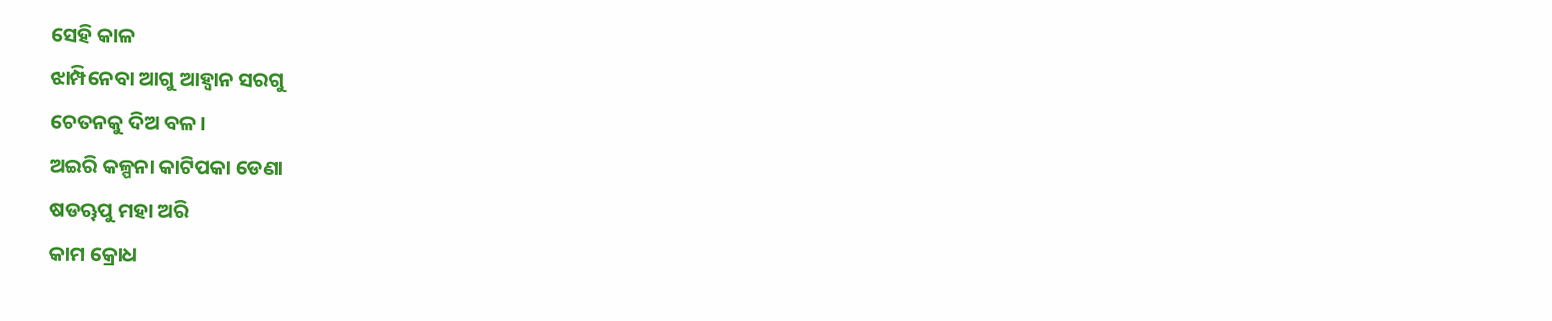ସେହି କାଳ
ଝାମ୍ପିନେବା ଆଗୁ ଆହ୍ବାନ ସରଗୁ
ଚେତନକୁ ଦିଅ ବଳ।
ଅଇରି କଳ୍ପନା କାଟିପକା ଡେଣା
ଷଡୠପୁ ମହା ଅରି
କାମ କ୍ରୋଧ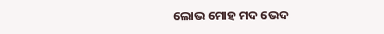ଲୋଭ ମୋହ ମଦ ଭେଦ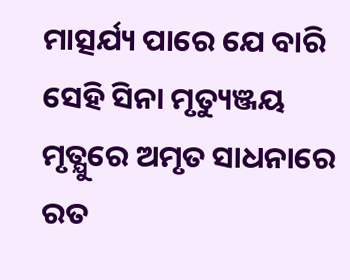ମାତ୍ସର୍ଯ୍ୟ ପାରେ ଯେ ବାରି
ସେହି ସିନା ମୃତ୍ୟୁଞ୍ଜୟ
ମୃତ୍ଯୁରେ ଅମୃତ ସାଧନାରେ ରତ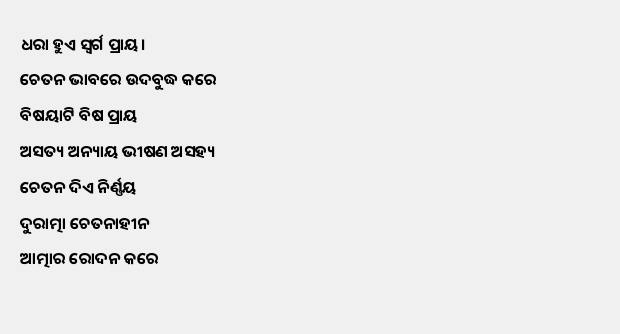ଧରା ହୁଏ ସ୍ବର୍ଗ ପ୍ରାୟ।
ଚେତନ ଭାବରେ ଉଦବୁଦ୍ଧ କରେ
ବିଷୟାଟି ବିଷ ପ୍ରାୟ
ଅସତ୍ୟ ଅନ୍ୟାୟ ଭୀଷଣ ଅସହ୍ୟ
ଚେତନ ଦିଏ ନିର୍ଣ୍ଣୟ
ଦୁରାତ୍ମା ଚେତନାହୀନ
ଆତ୍ମାର ରୋଦନ କରେ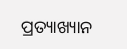ପ୍ରତ୍ୟାଖ୍ୟାନ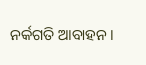ନର୍କଗତି ଆବାହନ।